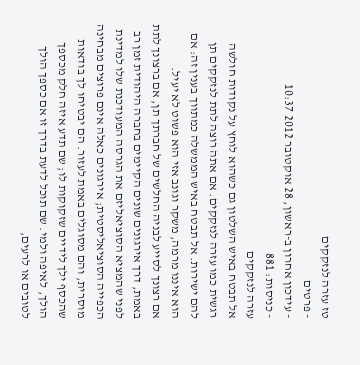טז עזרה לנזקקים
- פרטים
- עידכון אחרון ב-ראשון, 28 אוקטובר 2012 10:37
- כניסות: 881
עזרה לנזקקים
אל תבטח באיש השלטון גם כשהוא לוחץ על נקודות חולשה רגשית כמו עזרה לנזקקים. אם אתה רוצה לתת לנזקקים תן להם ישירות. אל תבטח באיש הממשלה כמתווך בענין זה: אם הוא איננו מרמה, משקר וגונב אזי הוא פשוט לא יעיל.
אם רצונך לסייע לבניה החלשים של חברתך תן, אם ברצונך לתת באמת, דרך אירגונים שונים הקיימים בחברה היהודית זמן רב לפני שהמציא הסוציאליזם את הגרסה המעודכנת שלו למדינת הכפייה הסוציאליסטית; אירגונים כאלה אינם פרוצים מבחינה מוסרית, והם מסוגלים באמת לעזור. הם יבטיחו לך בודאות שהכסף ילך לידיים שזקוקות לו; שם תדע איזה חלק מכספך הולך, לאיפה ולמי. שם תוכל לדעת בדרך זו אם כספך הולך לטובים או לרעים,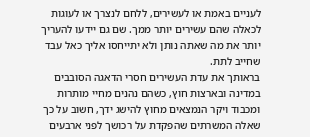לעניים באמת או לעשירים, ללחם לנצרך או לעוגות לכאלה שהם עשירים יותר ממך. שם גם יידעו להעריך יותר את מה שאתה נותן ולא יתייחסו אליך כאל עבד שחייב לתת.
בראותך את עדת העשירים חסרי הדאגה הסובבים במדינה ובארצות חוץ, כשהם נהנים מחיי מותרות ומכבוד ויקר הנמצאים מחוץ להישג ידך, חשוב על כך שאלה המשרתים שהפקדת על רכושך לפני ארבעים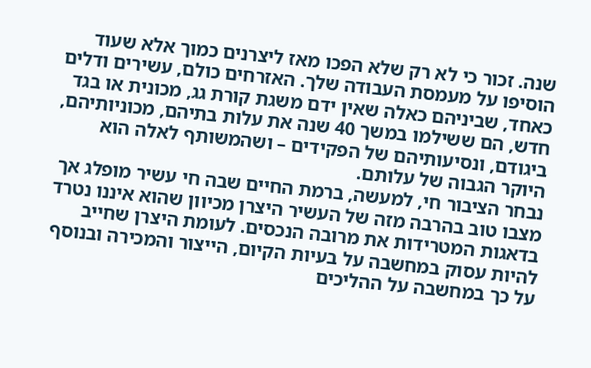שנה. זכור כי לא רק שלא הפכו מאז ליצרנים כמוך אלא שעוד הוסיפו על מעמסת העבודה שלך. האזרחים כולם, עשירים ודלים כאחד, שביניהם כאלה שאין ידם משגת קורת גג, מכונית או בגד חדש, הם ששילמו במשך 40 שנה את עלות בתיהם, מכוניותיהם, ביגודם, ונסיעותיהם של הפקידים – ושהמשותף לאלה הוא היוקר הגבוה של עלותם.
נבחר הציבור חי, למעשה, ברמת החיים שבה חי עשיר מופלג אך מצבו טוב בהרבה מזה של העשיר היצרן מכיוון שהוא איננו נטרד בדאגות המטרידות את מרובה הנכסים. לעומת היצרן שחייב להיות עסוק במחשבה על בעיות הקיום, הייצור והמכירה ובנוסף על כך במחשבה על ההליכים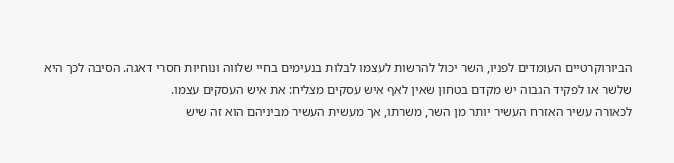הביורוקרטיים העומדים לפניו, השר יכול להרשות לעצמו לבלות בנעימים בחיי שלווה ונוחיות חסרי דאגה. הסיבה לכך היא שלשר או לפקיד הגבוה יש מקדם בטחון שאין לאף איש עסקים מצליח: את איש העסקים עצמו.
לכאורה עשיר האזרח העשיר יותר מן השר, משרתו, אך מעשית העשיר מביניהם הוא זה שיש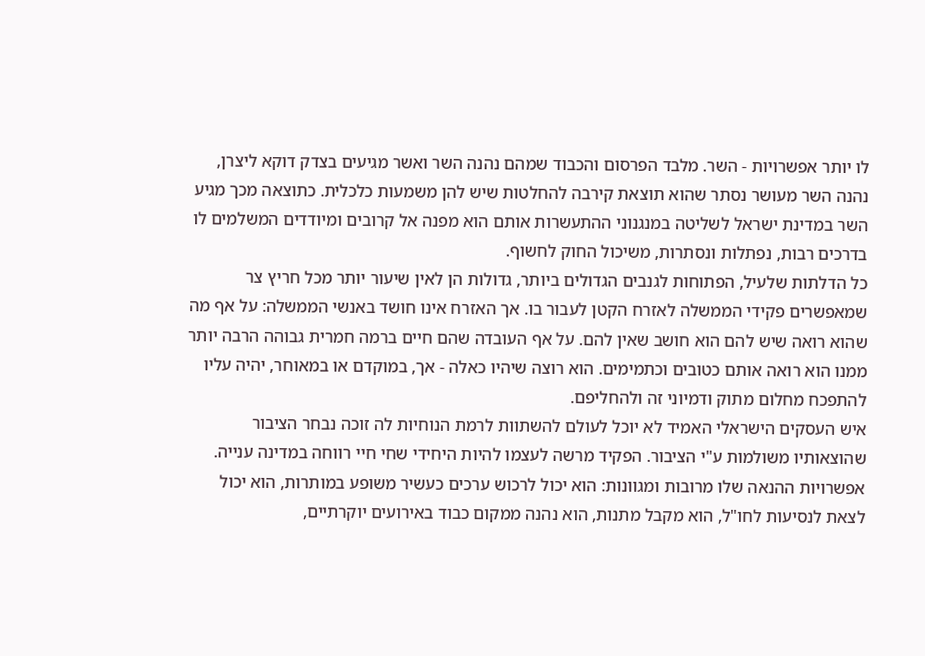לו יותר אפשרויות - השר. מלבד הפרסום והכבוד שמהם נהנה השר ואשר מגיעים בצדק דוקא ליצרן, נהנה השר מעושר נסתר שהוא תוצאת קירבה להחלטות שיש להן משמעות כלכלית. כתוצאה מכך מגיע השר במדינת ישראל לשליטה במנגנוני ההתעשרות אותם הוא מפנה אל קרובים ומיודדים המשלמים לו בדרכים רבות, נפתלות ונסתרות, משיכול החוק לחשוף.
כל הדלתות שלעיל, הפתוחות לגנבים הגדולים ביותר, גדולות הן לאין שיעור יותר מכל חריץ צר שמאפשרים פקידי הממשלה לאזרח הקטן לעבור בו. אך האזרח אינו חושד באנשי הממשלה: על אף מה שהוא רואה שיש להם הוא חושב שאין להם. על אף העובדה שהם חיים ברמה חמרית גבוהה הרבה יותר ממנו הוא רואה אותם כטובים וכתמימים. הוא רוצה שיהיו כאלה - אך, במוקדם או במאוחר, יהיה עליו להתפכח מחלום מתוק ודמיוני זה ולהחליפם.
איש העסקים הישראלי האמיד לא יוכל לעולם להשתוות לרמת הנוחיות לה זוכה נבחר הציבור שהוצאותיו משולמות ע"י הציבור. הפקיד מרשה לעצמו להיות היחידי שחי חיי רווחה במדינה ענייה. אפשרויות ההנאה שלו מרובות ומגוונות: הוא יכול לרכוש ערכים כעשיר משופע במותרות, הוא יכול לצאת לנסיעות לחו"ל, הוא מקבל מתנות, הוא נהנה ממקום כבוד באירועים יוקרתיים,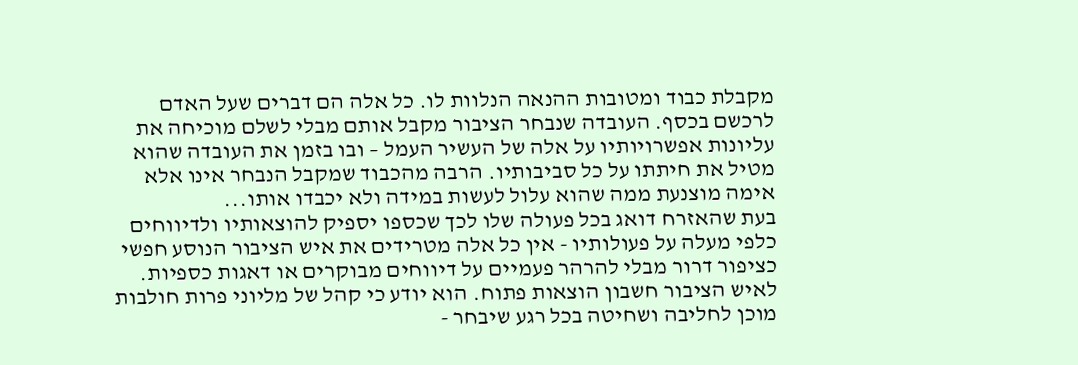מקבלת כבוד ומטובות ההנאה הנלוות לו. כל אלה הם דברים שעל האדם לרכשם בכסף. העובדה שנבחר הציבור מקבל אותם מבלי לשלם מוכיחה את עליונות אפשרויותיו על אלה של העשיר העמל – ובו בזמן את העובדה שהוא מטיל את חיתתו על כל סביבותיו. הרבה מהכבוד שמקבל הנבחר אינו אלא אימה מוצנעת ממה שהוא עלול לעשות במידה ולא יכבדו אותו...
בעת שהאזרח דואג בכל פעולה שלו לכך שכספו יספיק להוצאותיו ולדיווחים כלפי מעלה על פעולותיו - אין כל אלה מטרידים את איש הציבור הנוסע חפשי כציפור דרור מבלי להרהר פעמיים על דיווחים מבוקרים או דאגות כספיות. לאיש הציבור חשבון הוצאות פתוח. הוא יודע כי קהל של מליוני פרות חולבות מוכן לחליבה ושחיטה בכל רגע שיבחר -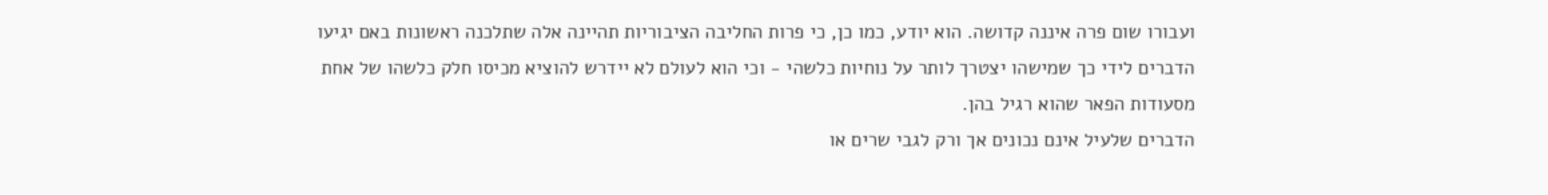ועבורו שום פרה איננה קדושה. הוא יודע, כמו כן, כי פרות החליבה הציבוריות תהיינה אלה שתלכנה ראשונות באם יגיעו הדברים לידי כך שמישהו יצטרך לותר על נוחיות כלשהי - וכי הוא לעולם לא יידרש להוציא מכיסו חלק כלשהו של אחת מסעודות הפאר שהוא רגיל בהן.
הדברים שלעיל אינם נכונים אך ורק לגבי שרים או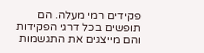פקידים רמי מעלה. הם תופשים בכל דרגי הפקידות והם מייצגים את התגשמות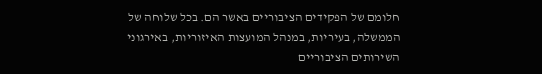חלומם של הפקידים הציבוריים באשר הם. בכל שלוחה של הממשלה, בעיריות, במנהל המועצות האיזוריות, באירגוני השירותים הציבוריים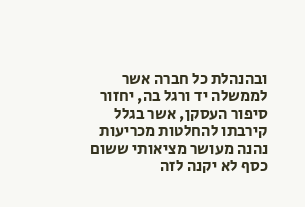ובהנהלת כל חברה אשר לממשלה יד ורגל בה, יחזור סיפור העסקן, אשר בגלל קירבתו להחלטות מכריעות נהנה מעושר מציאותי ששום כסף לא יקנה לזה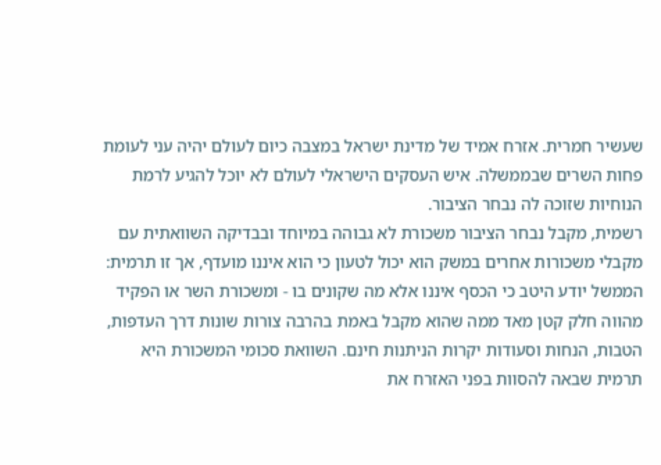שעשיר חמרית. אזרח אמיד של מדינת ישראל במצבה כיום לעולם יהיה עני לעומת פחות השרים שבממשלה. איש העסקים הישראלי לעולם לא יוכל להגיע לרמת הנוחיות שזוכה לה נבחר הציבור.
רשמית, מקבל נבחר הציבור משכורת לא גבוהה במיוחד ובבדיקה השוואתית עם מקבלי משכורות אחרים במשק הוא יכול לטעון כי הוא איננו מועדף, אך זו תרמית: הממשל יודע היטב כי הכסף איננו אלא מה שקונים בו - ומשכורת השר או הפקיד מהווה חלק קטן מאד ממה שהוא מקבל באמת בהרבה צורות שונות דרך העדפות, הטבות, הנחות וסעודות יקרות הניתנות חינם. השוואת סכומי המשכורת היא תרמית שבאה להסוות בפני האזרח את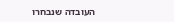העובדה שנבחרו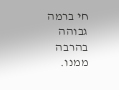חי ברמה גבוהה בהרבה ממנו.